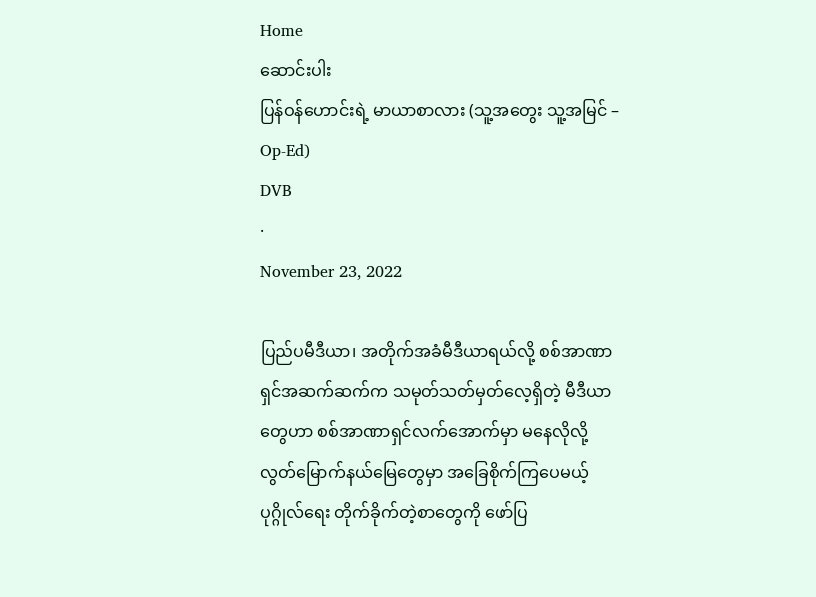Home
ဆောင်းပါး
ပြန်ဝန်ဟောင်းရဲ့ မာယာစာလား (သူ့အတွေး သူ့အမြင် – Op-Ed)
DVB
·
November 23, 2022

ပြည်ပမီဒီယာ၊ အတိုက်အခံမီဒီယာရယ်လို့ စစ်အာဏာရှင်အဆက်ဆက်က သမုတ်သတ်မှတ်လေ့ရှိတဲ့ မီဒီယာတွေဟာ စစ်အာဏာရှင်လက်အောက်မှာ မနေလိုလို့ လွတ်မြောက်နယ်မြေတွေမှာ အခြေစိုက်ကြပေမယ့် ပုဂ္ဂိုလ်ရေး တိုက်ခိုက်တဲ့စာတွေကို ဖော်ပြ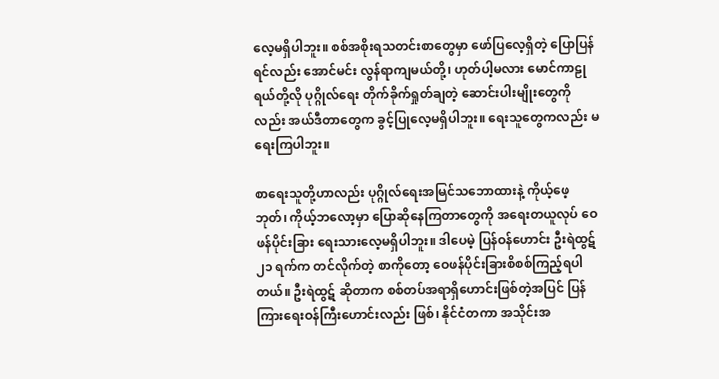လေ့မရှိပါဘူး။ စစ်အစိုးရသတင်းစာတွေမှာ ဖော်ပြလေ့ရှိတဲ့ ပြောပြန်ရင်လည်း အောင်မင်း လွန်ရာကျမယ်တို့၊ ဟုတ်ပါ့မလား မောင်ကာဠုရယ်တို့လို ပုဂ္ဂိုလ်ရေး တိုက်ခိုက်ရှုတ်ချတဲ့ ဆောင်းပါးမျိုးတွေကိုလည်း အယ်ဒီတာတွေက ခွင့်ပြုလေ့မရှိပါဘူး။ ရေးသူတွေကလည်း မရေးကြပါဘူး။

စာရေးသူတို့ဟာလည်း ပုဂ္ဂိုလ်ရေးအမြင်သဘောထားနဲ့ ကိုယ့်ဖေ့ဘုတ်၊ ကိုယ့်ဘလော့မှာ ပြောဆိုနေကြတာတွေကို အရေးတယူလုပ် ဝေဖန်ပိုင်းခြား ရေးသားလေ့မရှိပါဘူး။ ဒါပေမဲ့ ပြန်ဝန်ဟောင်း ဦးရဲထွဋ် ၂၁ ရက်က တင်လိုက်တဲ့ စာကိုတော့ ဝေဖန်ပိုင်းခြားစိစစ်ကြည့်ရပါတယ်။ ဦးရဲထွဋ် ဆိုတာက စစ်တပ်အရာရှိဟောင်းဖြစ်တဲ့အပြင် ပြန်ကြားရေးဝန်ကြီးဟောင်းလည်း ဖြစ်၊ နိုင်ငံတကာ အသိုင်းအ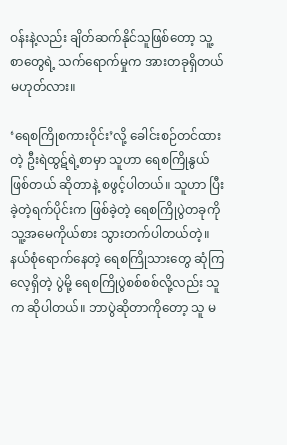ဝန်းနဲ့လည်း ချိတ်ဆက်နိုင်သူဖြစ်တော့ သူ့စာတွေရဲ့ သက်ရောက်မှုက အားတခုရှိတယ် မဟုတ်လား။

‘ရေစကြိုစကားဝိုင်း’လို့ ခေါင်းစဉ်တင်ထားတဲ့ ဦးရဲထွဋ်ရဲ့စာမှာ သူဟာ ရေစကြိုနွယ် ဖြစ်တယ် ဆိုတာနဲ့ စဖွင့်ပါတယ်။ သူဟာ ပြီးခဲ့တဲ့ရက်ပိုင်းက ဖြစ်ခဲ့တဲ့ ရေစကြိုပွဲတခုကို သူ့အမေကိုယ်စား သွားတက်ပါတယ်တဲ့။ နယ်စုံရောက်နေတဲ့ ရေစကြိုသားတွေ ဆုံကြလေ့ရှိတဲ့ ပွဲမို့ ရေစကြိုပွဲစစ်စစ်လို့လည်း သူက ဆိုပါတယ်။ ဘာပွဲဆိုတာကိုတော့ သူ မ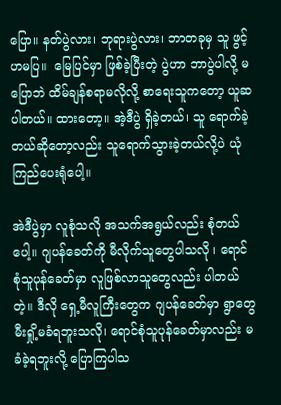ပြော။ နတ်ပွဲလား၊ ဘုရားပွဲလား၊ ဘာတခုမှ သူ ဖွင့်ဟမပြ။  မြေပြင်မှာ ဖြစ်ခဲ့ပြီးတဲ့ ပွဲဟာ ဘာပွဲပါလို့ မပြောဘဲ ထိမ်ချန်စရာမလိုလို့ စာရေးသူကတော့ ယူဆပါတယ်။ ထားတော့။ အဲ့ဒီပွဲ ရှိခဲ့တယ်၊ သူ ရောက်ခဲ့တယ်ဆိုတော့လည်း သူရောက်သွားခဲ့တယ်လို့ပဲ ယုံကြည်ပေးရုံပေါ့။

အဲဒီပွဲမှာ လူစုံသလို အသက်အရွယ်လည်း စုံတယ်ပေါ့။ ဂျပန်ခေတ်ကို မီလိုက်သူတွေပါသလို ၊ ရောင်စုံသူပုန်ခေတ်မှာ လူဖြစ်လာသူတွေလည်း ပါတယ်တဲ့။ ဒီလို ရှေ့မီလူကြီးတွေက ဂျပန်ခေတ်မှာ ရွာတွေ မီးရှို့မခံရဘူးသလို၊ ရောင်စုံသူပုန်ခေတ်မှာလည်း မခံခဲ့ရဘူးလို့ ပြောကြပါသ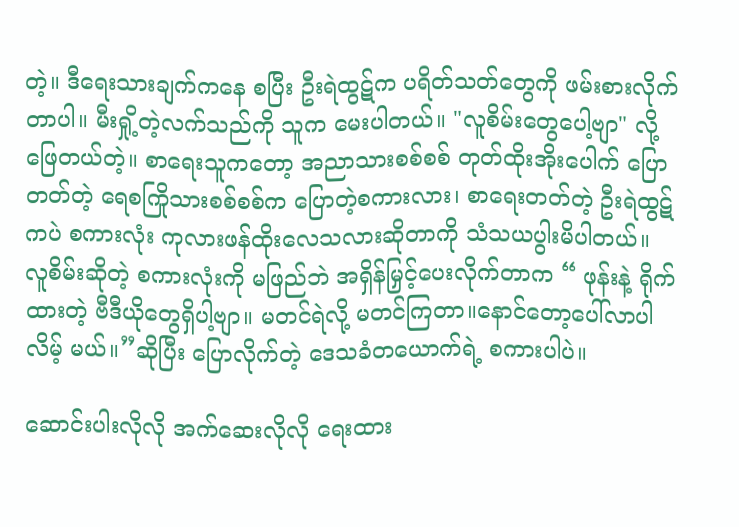တဲ့။ ဒီရေးသားချက်ကနေ စပြီး ဦးရဲထွဋ်က ပရိတ်သတ်တွေကို ဖမ်းစားလိုက်တာပါ။ မီးရှို့တဲ့လက်သည်ကို သူက မေးပါတယ်။ "လူစိမ်းတွေပေါ့ဗျာ" လို့ ဖြေတယ်တဲ့။ စာရေးသူကတော့ အညာသားစစ်စစ် တုတ်ထိုးအိုးပေါက် ပြောတတ်တဲ့ ရေစကြိုသားစစ်စစ်က ပြောတဲ့စကားလား၊ စာရေးတတ်တဲ့ ဦးရဲထွဋ်ကပဲ စကားလုံး ကုလားဖန်ထိုးလေသလားဆိုတာကို သံသယပွါးမိပါတယ်။ လူစိမ်းဆိုတဲ့ စကားလုံးကို မဖြည်ဘဲ အရှိန်မြှင့်ပေးလိုက်တာက “ ဖုန်းနဲ့ ရိုက် ထားတဲ့ ဗီဒီယိုတွေရှိပါ့ဗျာ။ မတင်ရဲလို့ မတင်ကြတာ။နောင်တော့ပေါ်လာပါလိမ့် မယ်။”ဆိုပြီး ပြောလိုက်တဲ့ ဒေသခံတယောက်ရဲ့ စကားပါပဲ။

ဆောင်းပါးလိုလို အက်ဆေးလိုလို ရေးထား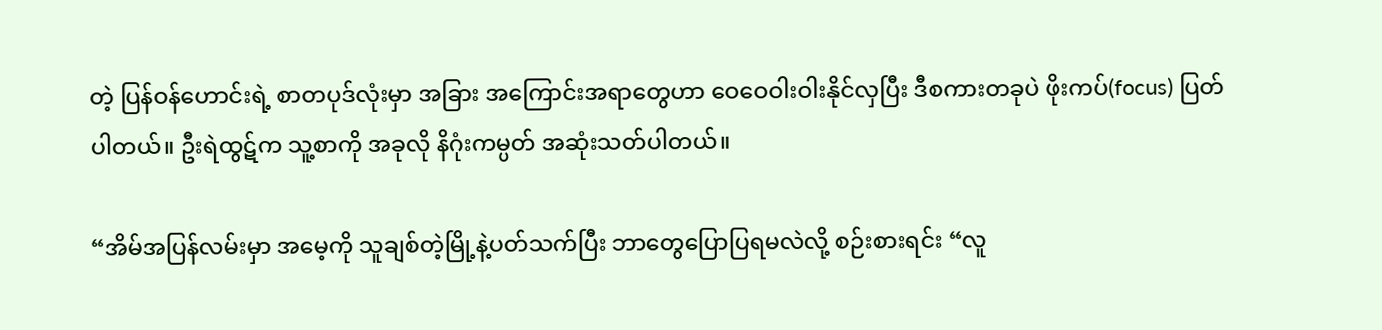တဲ့ ပြန်ဝန်ဟောင်းရဲ့ စာတပုဒ်လုံးမှာ အခြား အကြောင်းအရာတွေဟာ ဝေဝေဝါးဝါးနိုင်လှပြီး ဒီစကားတခုပဲ ဖိုးကပ်(focus) ပြတ်ပါတယ်။ ဦးရဲထွဋ်က သူ့စာကို အခုလို နိဂုံးကမ္ပတ် အဆုံးသတ်ပါတယ်။

“အိမ်အပြန်လမ်းမှာ အမေ့ကို သူချစ်တဲ့မြို့နဲ့ပတ်သက်ပြီး ဘာတွေပြောပြရမလဲလို့ စဉ်းစားရင်း “လူ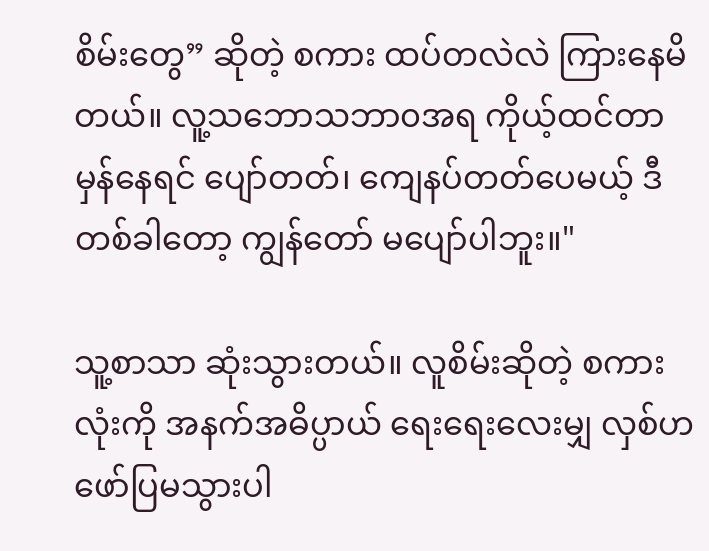စိမ်းတွေ” ဆိုတဲ့ စကား ထပ်တလဲလဲ ကြားနေမိတယ်။ လူ့သဘောသဘာ၀အရ ကိုယ့်ထင်တာ မှန်နေရင် ပျော်တတ်၊ ကျေနပ်တတ်ပေမယ့် ဒီတစ်ခါတော့ ကျွန်တော် မပျော်ပါဘူး။"

သူ့စာ‌သာ ဆုံးသွားတယ်။ လူစိမ်းဆိုတဲ့ စကားလုံးကို အနက်အဓိပ္ပာယ် ရေးရေးလေးမျှ လှစ်ဟ ဖော်ပြမသွားပါ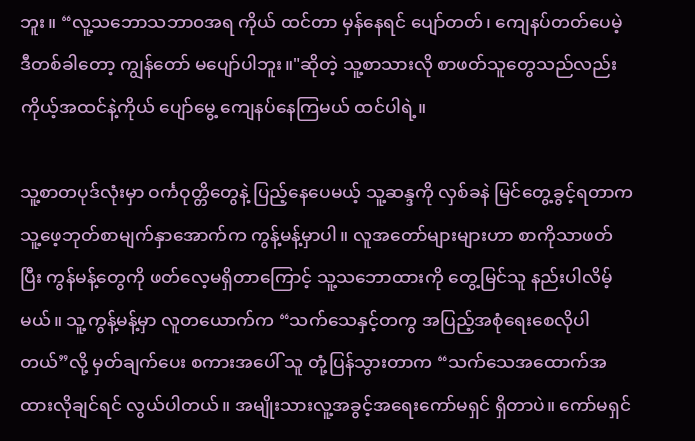ဘူး။ “လူ့သဘောသဘာ၀အရ ကိုယ် ထင်တာ မှန်နေရင် ပျော်တတ်၊ ကျေနပ်တတ်ပေမဲ့ ဒီတစ်ခါတော့ ကျွန်တော် မပျော်ပါဘူး။"ဆိုတဲ့ သူ့စာသားလို စာဖတ်သူတွေသည်လည်း ကိုယ့်အထင်နဲ့ကိုယ် ပျော်မွေ့ ကျေနပ်နေကြမယ် ထင်ပါရဲ့။

သူ့စာတပုဒ်လုံးမှာ ဝင်္ကဝုတ္တိတွေနဲ့ ပြည့်နေပေမယ့် သူ့ဆန္ဒကို လှစ်ခနဲ မြင်တွေ့ခွင့်ရတာက သူ့ဖေ့ဘုတ်စာမျက်နှာအောက်က ကွန့်မန့်မှာပါ။ လူအတော်များများဟာ စာကိုသာဖတ်ပြီး ကွန်မန့်တွေကို ဖတ်လေ့မရှိတာကြောင့် သူ့သဘောထားကို တွေ့မြင်သူ နည်းပါလိမ့်မယ်။ သူ့ကွန့်မန့်မှာ လူတယောက်က “သက်သေနှင့်တကွ အပြည့်အစုံရေးစေလိုပါတယ်”လို့ မှတ်ချက်ပေး စကားအပေါ် သူ တုံ့ပြန်သွားတာက “သက်သေအထောက်အထားလိုချင်ရင် လွယ်ပါတယ်။ အမျိုးသားလူ့အခွင့်အရေးကော်မရှင် ရှိတာပဲ။ ကော်မရှင်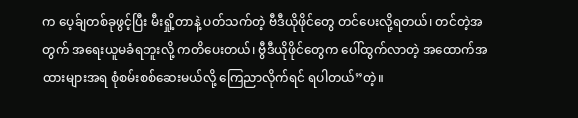က ပေ့ခ်ျတစ်ခုဖွင့်ပြီး မီးရှို့တာနဲ့ ပတ်သက်တဲ့ ဗီဒီယိုဖိုင်တွေ တင်ပေးလို့ရတယ်၊ တင်တဲ့အတွက် အရေးယူမခံရဘူးလို့ ကတိပေးတယ်၊ ဗွီဒီယိုဖိုင်တွေက ပေါ်ထွက်လာတဲ့ အထောက်အထားများအရ စုံစမ်းစစ်ဆေးမယ်လို့ ကြေညာလိုက်ရင် ရပါတယ်”တဲ့။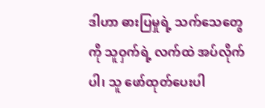ဒါဟာ ဓားပြမှုရဲ့ သက်သေတွေကို သူဝှက်ရဲ့ လက်ထဲ အပ်လိုက်ပါ၊ သူ ဖော်ထုတ်ပေးပါ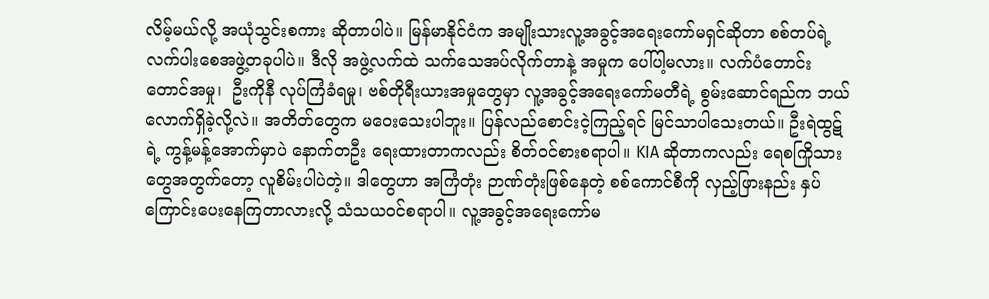လိမ့်မယ်လို့ အယုံသွင်းစကား ဆိုတာပါပဲ။ မြန်မာနိုင်ငံက အမျိုးသားလူ့အခွင့်အရေးကော်မရှင်ဆိုတာ စစ်တပ်ရဲ့ လက်ပါးစေအဖွဲ့တခုပါပဲ။ ဒီလို အဖွဲ့လက်ထဲ သက်သေ‌အပ်လိုက်တာနဲ့ အမှုက ပေါ်ပါ့မလား။ လက်ပံတောင်းတောင်အမှု၊  ဦးကိုနီ လုပ်ကြံခံရမှု၊ ဗစ်တိုရီးယားအမှုတွေမှာ လူ့အခွင့်အရေးကော်မတီရဲ့ စွမ်းဆောင်ရည်က ဘယ်လောက်ရှိခဲ့လို့လဲ။ အတိတ်တွေက မဝေးသေးပါဘူး။ ပြန်လည်စောင်းငဲ့ကြည့်ရင် မြင်သာပါသေးတယ်။ ဦးရဲထွဋ်ရဲ့ ကွန့်မန့်အောက်မှာပဲ နောက်တဦး ရေးထားတာကလည်း စိတ်ဝင်စားစရာပါ။ KIA ဆိုတာကလည်း ရေစကြိုသားတွေအတွက်တော့ လူစိမ်းပါပဲတဲ့။ ဒါတွေဟာ အကြံတုံး ဉာဏ်တုံးဖြစ်နေတဲ့ စစ်ကောင်စီကို လှည့်ဖြားနည်း နှပ်ကြောင်းပေးနေကြတာလားလို့ သံသယဝင်စရာပါ။ လူ့အခွင့်အရေးကော်မ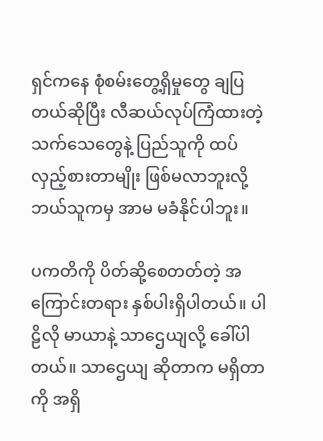ရှင်ကနေ စုံစမ်းတွေ့ရှိမှုတွေ ချပြတယ်ဆိုပြီး လီဆယ်လုပ်ကြံထားတဲ့ သက်သေတွေနဲ့ ပြည်သူကို ထပ်လှည့်စားတာမျိုး ဖြစ်မလာဘူးလို့ ဘယ်သူကမှ အာမ မခံနိုင်ပါဘူး။

ပကတိကို ပိတ်ဆို့စေတတ်တဲ့ အကြောင်းတရား နှစ်ပါးရှိပါတယ်။ ပါဠိလို မာယာနဲ့ သာဌေယျလို့ ခေါ်ပါတယ်။ သာဌေယျ ဆိုတာက မရှိတာကို အရှိ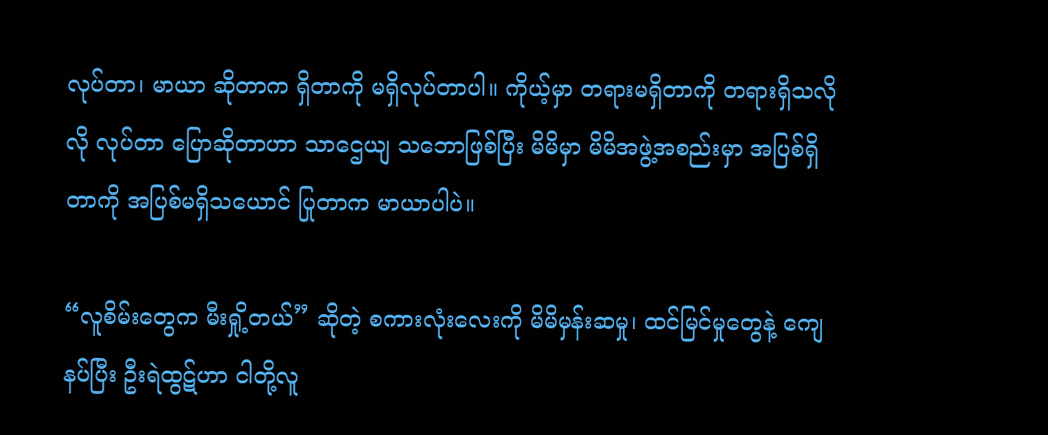လုပ်တာ၊ မာယာ ဆိုတာက ရှိတာကို မရှိလုပ်တာပါ။ ကိုယ့်မှာ တရားမရှိတာကို တရားရှိသလိုလို လုပ်တာ ပြောဆိုတာဟာ သာဌေယျ သဘောဖြစ်ပြီး မိမိမှာ မိမိအဖွဲ့အစည်းမှာ အပြစ်ရှိတာကို အပြစ်မရှိသယောင် ပြုတာက မာယာပါပဲ။

“လူစိမ်းတွေက မီးရှို့တယ်” ဆိုတဲ့ စကားလုံးလေးကို မိမိမှန်းဆမှု၊ ထင်မြင်မှုတွေနဲ့ ကျေနပ်ပြီး ဦးရဲထွဋ်ဟာ ငါတို့လူ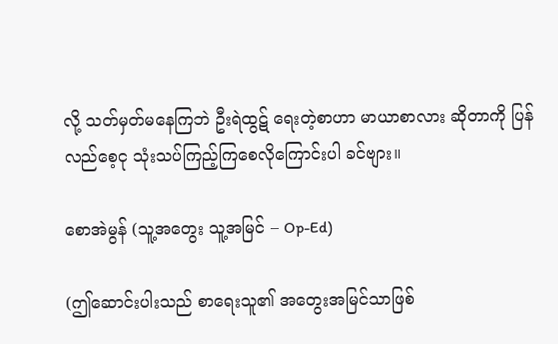လို့ သတ်မှတ်မနေကြဘဲ ဦးရဲထွဋ် ရေးတဲ့စာဟာ မာယာစာလား ဆိုတာကို ပြန်လည်စေ့ငု သုံးသပ်ကြည့်ကြစေလိုကြောင်းပါ ခင်ဗျား။

စောအဲမွန် (သူ့အတွေး သူ့အမြင် – Op-Ed)

(ဤဆောင်းပါးသည် စာရေးသူ၏ အတွေးအမြင်သာဖြစ်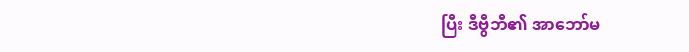ပြီး ဒီဗွီဘီ၏ အာဘော်မ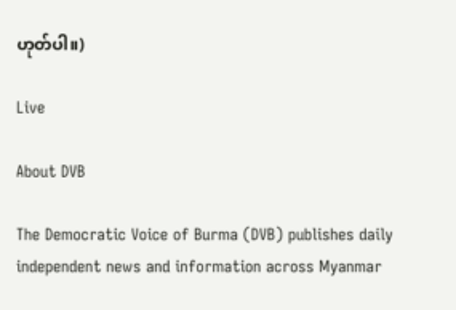ဟုတ်ပါ။)

Live

About DVB

The Democratic Voice of Burma (DVB) publishes daily independent news and information across Myanmar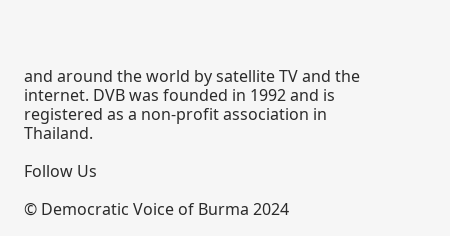and around the world by satellite TV and the internet. DVB was founded in 1992 and is registered as a non-profit association in Thailand.

Follow Us

© Democratic Voice of Burma 2024